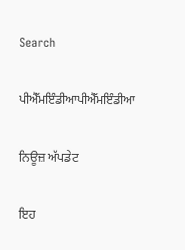Search

ਪੀਐੱਮਇੰਡੀਆਪੀਐੱਮਇੰਡੀਆ

ਨਿਊਜ਼ ਅੱਪਡੇਟ

ਇਹ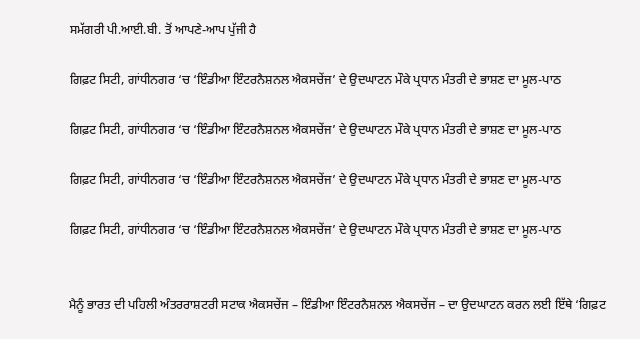ਸਮੱਗਰੀ ਪੀ.ਆਈ.ਬੀ. ਤੋਂ ਆਪਣੇ-ਆਪ ਪੁੱਜੀ ਹੈ

ਗਿਫ਼ਟ ਸਿਟੀ, ਗਾਂਧੀਨਗਰ ‘ਚ ‘ਇੰਡੀਆ ਇੰਟਰਨੈਸ਼ਨਲ ਐਕਸਚੇਂਜ’ ਦੇ ਉਦਘਾਟਨ ਮੌਕੇ ਪ੍ਰਧਾਨ ਮੰਤਰੀ ਦੇ ਭਾਸ਼ਣ ਦਾ ਮੂਲ-ਪਾਠ

ਗਿਫ਼ਟ ਸਿਟੀ, ਗਾਂਧੀਨਗਰ ‘ਚ ‘ਇੰਡੀਆ ਇੰਟਰਨੈਸ਼ਨਲ ਐਕਸਚੇਂਜ’ ਦੇ ਉਦਘਾਟਨ ਮੌਕੇ ਪ੍ਰਧਾਨ ਮੰਤਰੀ ਦੇ ਭਾਸ਼ਣ ਦਾ ਮੂਲ-ਪਾਠ

ਗਿਫ਼ਟ ਸਿਟੀ, ਗਾਂਧੀਨਗਰ ‘ਚ ‘ਇੰਡੀਆ ਇੰਟਰਨੈਸ਼ਨਲ ਐਕਸਚੇਂਜ’ ਦੇ ਉਦਘਾਟਨ ਮੌਕੇ ਪ੍ਰਧਾਨ ਮੰਤਰੀ ਦੇ ਭਾਸ਼ਣ ਦਾ ਮੂਲ-ਪਾਠ

ਗਿਫ਼ਟ ਸਿਟੀ, ਗਾਂਧੀਨਗਰ ‘ਚ ‘ਇੰਡੀਆ ਇੰਟਰਨੈਸ਼ਨਲ ਐਕਸਚੇਂਜ’ ਦੇ ਉਦਘਾਟਨ ਮੌਕੇ ਪ੍ਰਧਾਨ ਮੰਤਰੀ ਦੇ ਭਾਸ਼ਣ ਦਾ ਮੂਲ-ਪਾਠ


ਮੈਨੂੰ ਭਾਰਤ ਦੀ ਪਹਿਲੀ ਅੰਤਰਰਾਸ਼ਟਰੀ ਸਟਾਕ ਐਕਸਚੇਂਜ – ਇੰਡੀਆ ਇੰਟਰਨੈਸ਼ਨਲ ਐਕਸਚੇਂਜ – ਦਾ ਉਦਘਾਟਨ ਕਰਨ ਲਈ ਇੱਥੇ ‘ਗਿਫ਼ਟ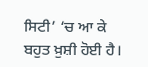ਸਿਟੀ’ ‘ਚ ਆ ਕੇ ਬਹੁਤ ਖ਼ੁਸ਼ੀ ਹੋਈ ਹੈ।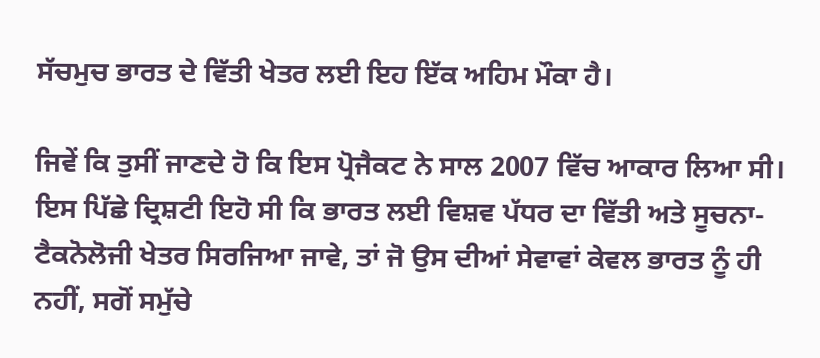ਸੱਚਮੁਚ ਭਾਰਤ ਦੇ ਵਿੱਤੀ ਖੇਤਰ ਲਈ ਇਹ ਇੱਕ ਅਹਿਮ ਮੌਕਾ ਹੈ।

ਜਿਵੇਂ ਕਿ ਤੁਸੀਂ ਜਾਣਦੇ ਹੋ ਕਿ ਇਸ ਪ੍ਰੋਜੈਕਟ ਨੇ ਸਾਲ 2007 ਵਿੱਚ ਆਕਾਰ ਲਿਆ ਸੀ। ਇਸ ਪਿੱਛੇ ਦ੍ਰਿਸ਼ਟੀ ਇਹੋ ਸੀ ਕਿ ਭਾਰਤ ਲਈ ਵਿਸ਼ਵ ਪੱਧਰ ਦਾ ਵਿੱਤੀ ਅਤੇ ਸੂਚਨਾ-ਟੈਕਨੋਲੋਜੀ ਖੇਤਰ ਸਿਰਜਿਆ ਜਾਵੇ, ਤਾਂ ਜੋ ਉਸ ਦੀਆਂ ਸੇਵਾਵਾਂ ਕੇਵਲ ਭਾਰਤ ਨੂੰ ਹੀ ਨਹੀਂ, ਸਗੋਂ ਸਮੁੱਚੇ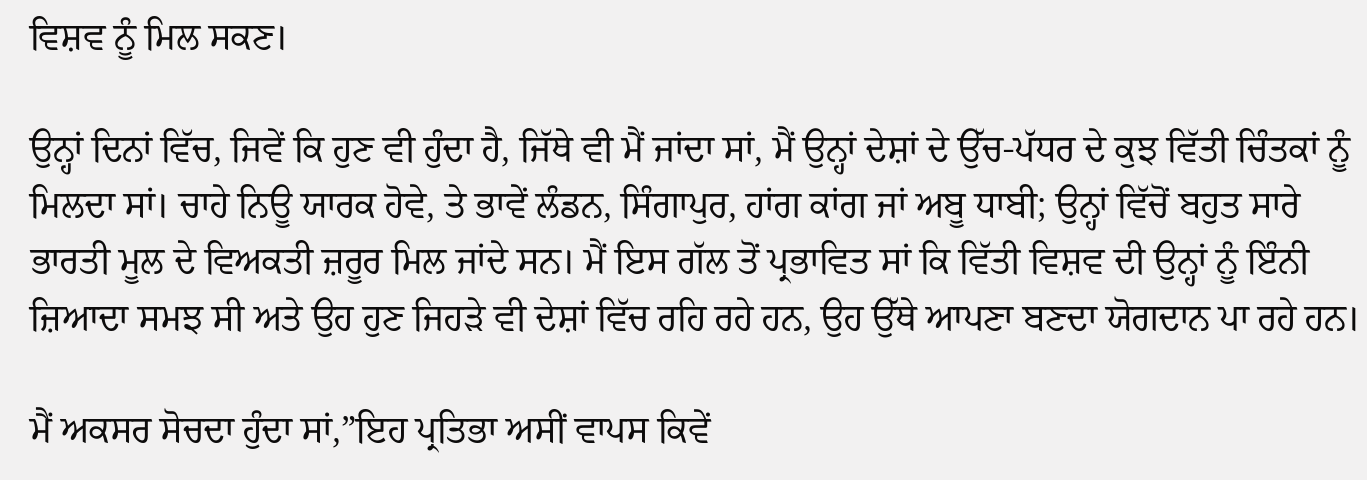ਵਿਸ਼ਵ ਨੂੰ ਮਿਲ ਸਕਣ।

ਉਨ੍ਹਾਂ ਦਿਨਾਂ ਵਿੱਚ, ਜਿਵੇਂ ਕਿ ਹੁਣ ਵੀ ਹੁੰਦਾ ਹੈ, ਜਿੱਥੇ ਵੀ ਮੈਂ ਜਾਂਦਾ ਸਾਂ, ਮੈਂ ਉਨ੍ਹਾਂ ਦੇਸ਼ਾਂ ਦੇ ਉੱਚ-ਪੱਧਰ ਦੇ ਕੁਝ ਵਿੱਤੀ ਚਿੰਤਕਾਂ ਨੂੰ ਮਿਲਦਾ ਸਾਂ। ਚਾਹੇ ਨਿਊ ਯਾਰਕ ਹੋਵੇ, ਤੇ ਭਾਵੇਂ ਲੰਡਨ, ਸਿੰਗਾਪੁਰ, ਹਾਂਗ ਕਾਂਗ ਜਾਂ ਅਬੂ ਧਾਬੀ; ਉਨ੍ਹਾਂ ਵਿੱਚੋਂ ਬਹੁਤ ਸਾਰੇ ਭਾਰਤੀ ਮੂਲ ਦੇ ਵਿਅਕਤੀ ਜ਼ਰੂਰ ਮਿਲ ਜਾਂਦੇ ਸਨ। ਮੈਂ ਇਸ ਗੱਲ ਤੋਂ ਪ੍ਰਭਾਵਿਤ ਸਾਂ ਕਿ ਵਿੱਤੀ ਵਿਸ਼ਵ ਦੀ ਉਨ੍ਹਾਂ ਨੂੰ ਇੰਨੀ ਜ਼ਿਆਦਾ ਸਮਝ ਸੀ ਅਤੇ ਉਹ ਹੁਣ ਜਿਹੜੇ ਵੀ ਦੇਸ਼ਾਂ ਵਿੱਚ ਰਹਿ ਰਹੇ ਹਨ, ਉਹ ਉੱਥੇ ਆਪਣਾ ਬਣਦਾ ਯੋਗਦਾਨ ਪਾ ਰਹੇ ਹਨ।

ਮੈਂ ਅਕਸਰ ਸੋਚਦਾ ਹੁੰਦਾ ਸਾਂ,”ਇਹ ਪ੍ਰਤਿਭਾ ਅਸੀਂ ਵਾਪਸ ਕਿਵੇਂ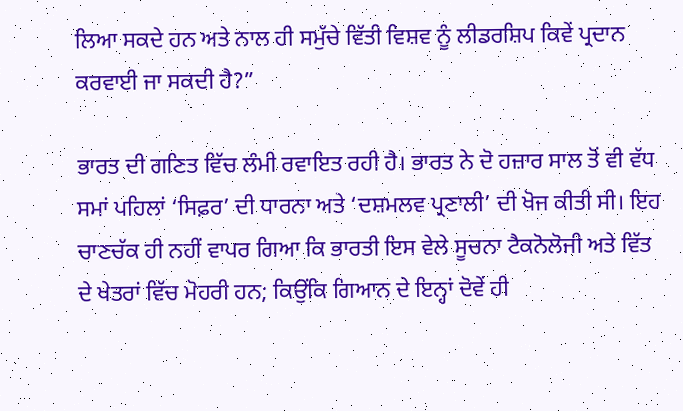ਲਿਆ ਸਕਦੇ ਹਨ ਅਤੇ ਨਾਲ ਹੀ ਸਮੁੱਚੇ ਵਿੱਤੀ ਵਿਸ਼ਵ ਨੂੰ ਲੀਡਰਸ਼ਿਪ ਕਿਵੇਂ ਪ੍ਰਦਾਨ ਕਰਵਾਈ ਜਾ ਸਕਦੀ ਹੈ?”

ਭਾਰਤ ਦੀ ਗਣਿਤ ਵਿੱਚ ਲੰਮੀ ਰਵਾਇਤ ਰਹੀ ਹੈ। ਭਾਰਤ ਨੇ ਦੋ ਹਜ਼ਾਰ ਸਾਲ ਤੋਂ ਵੀ ਵੱਧ ਸਮਾਂ ਪਹਿਲਾਂ ‘ਸਿਫ਼ਰ’ ਦੀ ਧਾਰਨਾ ਅਤੇ ‘ਦਸ਼ਮਲਵ ਪ੍ਰਣਾਲੀ’ ਦੀ ਖੋਜ ਕੀਤੀ ਸੀ। ਇਹ ਚਾਣਚੱਕ ਹੀ ਨਹੀਂ ਵਾਪਰ ਗਿਆ ਕਿ ਭਾਰਤੀ ਇਸ ਵੇਲੇ ਸੂਚਨਾ ਟੈਕਨੋਲੋਜੀ ਅਤੇ ਵਿੱਤ ਦੇ ਖੇਤਰਾਂ ਵਿੱਚ ਮੋਹਰੀ ਹਨ; ਕਿਉਂਕਿ ਗਿਆਨ ਦੇ ਇਨ੍ਹਾਂ ਦੋਵੇਂ ਹੀ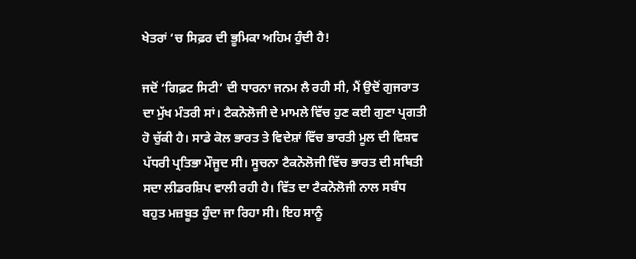ਖੇਤਰਾਂ ‘ਚ ਸਿਫ਼ਰ ਦੀ ਭੂਮਿਕਾ ਅਹਿਮ ਹੁੰਦੀ ਹੈ!

ਜਦੋਂ ‘ਗਿਫ਼ਟ ਸਿਟੀ’ ਦੀ ਧਾਰਨਾ ਜਨਮ ਲੈ ਰਹੀ ਸੀ, ਮੈਂ ਉਦੋਂ ਗੁਜਰਾਤ ਦਾ ਮੁੱਖ ਮੰਤਰੀ ਸਾਂ। ਟੈਕਨੋਲੋਜੀ ਦੇ ਮਾਮਲੇ ਵਿੱਚ ਹੁਣ ਕਈ ਗੁਣਾ ਪ੍ਰਗਤੀ ਹੋ ਚੁੱਕੀ ਹੈ। ਸਾਡੇ ਕੋਲ ਭਾਰਤ ਤੇ ਵਿਦੇਸ਼ਾਂ ਵਿੱਚ ਭਾਰਤੀ ਮੂਲ ਦੀ ਵਿਸ਼ਵ ਪੱਧਰੀ ਪ੍ਰਤਿਭਾ ਮੌਜੂਦ ਸੀ। ਸੂਚਨਾ ਟੈਕਨੋਲੋਜੀ ਵਿੱਚ ਭਾਰਤ ਦੀ ਸਥਿਤੀ ਸਦਾ ਲੀਡਰਸ਼ਿਪ ਵਾਲੀ ਰਹੀ ਹੈ। ਵਿੱਤ ਦਾ ਟੈਕਨੋਲੋਜੀ ਨਾਲ ਸਬੰਧ ਬਹੁਤ ਮਜ਼ਬੂਤ ਹੁੰਦਾ ਜਾ ਰਿਹਾ ਸੀ। ਇਹ ਸਾਨੂੰ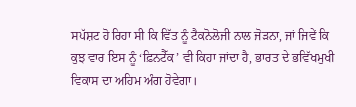ਸਪੱਸ਼ਟ ਹੋ ਰਿਹਾ ਸੀ ਕਿ ਵਿੱਤ ਨੂੰ ਟੈਕਨੋਲੋਜੀ ਨਾਲ ਜੋੜਨਾ, ਜਾਂ ਜਿਵੇਂ ਕਿ ਕੁਝ ਵਾਰ ਇਸ ਨੂੰ ‘ਫ਼ਿਨਟੈੱਕ’ ਵੀ ਕਿਹਾ ਜਾਂਦਾ ਹੈ, ਭਾਰਤ ਦੇ ਭਵਿੱਖਮੁਖੀ ਵਿਕਾਸ ਦਾ ਅਹਿਮ ਅੰਗ ਹੋਵੇਗਾ।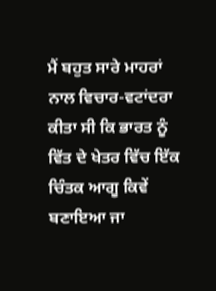ਮੈਂ ਬਹੁਤ ਸਾਰੇ ਮਾਹਰਾਂ ਨਾਲ ਵਿਚਾਰ-ਵਟਾਂਦਰਾ ਕੀਤਾ ਸੀ ਕਿ ਭਾਰਤ ਨੂੰ ਵਿੱਤ ਦੇ ਖੇਤਰ ਵਿੱਚ ਇੱਕ ਚਿੰਤਕ ਆਗੂ ਕਿਵੇਂ ਬਣਾਇਆ ਜਾ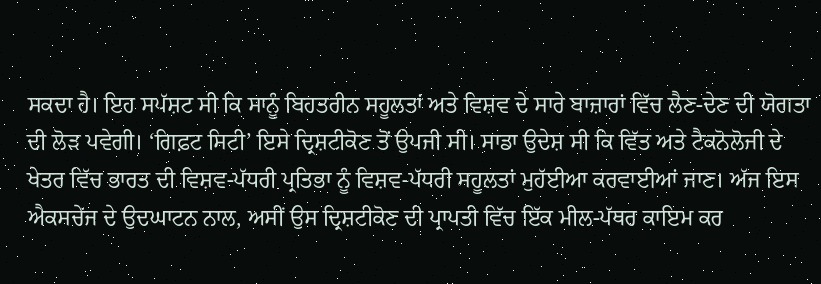ਸਕਦਾ ਹੈ। ਇਹ ਸਪੱਸ਼ਟ ਸੀ ਕਿ ਸਾਨੂੰ ਬਿਹਤਰੀਨ ਸਹੂਲਤਾਂ ਅਤੇ ਵਿਸ਼ਵ ਦੇ ਸਾਰੇ ਬਾਜ਼ਾਰਾਂ ਵਿੱਚ ਲੈਣ-ਦੇਣ ਦੀ ਯੋਗਤਾ ਦੀ ਲੋੜ ਪਵੇਗੀ। ‘ਗਿਫ਼ਟ ਸਿਟੀ’ ਇਸੇ ਦ੍ਰਿਸ਼ਟੀਕੋਣ ਤੋਂ ਉਪਜੀ ਸੀ। ਸਾਡਾ ਉਦੇਸ਼ ਸੀ ਕਿ ਵਿੱਤ ਅਤੇ ਟੈਕਨੋਲੋਜੀ ਦੇ ਖੇਤਰ ਵਿੱਚ ਭਾਰਤ ਦੀ ਵਿਸ਼ਵ-ਪੱਧਰੀ ਪ੍ਰਤਿਭਾ ਨੂੰ ਵਿਸ਼ਵ-ਪੱਧਰੀ ਸਹੂਲਤਾਂ ਮੁਹੱਈਆ ਕਰਵਾਈਆਂ ਜਾਣ। ਅੱਜ ਇਸ ਐਕਸਚੇਂਜ ਦੇ ਉਦਘਾਟਨ ਨਾਲ, ਅਸੀਂ ਉਸ ਦ੍ਰਿਸ਼ਟੀਕੋਣ ਦੀ ਪ੍ਰਾਪਤੀ ਵਿੱਚ ਇੱਕ ਮੀਲ-ਪੱਥਰ ਕਾਇਮ ਕਰ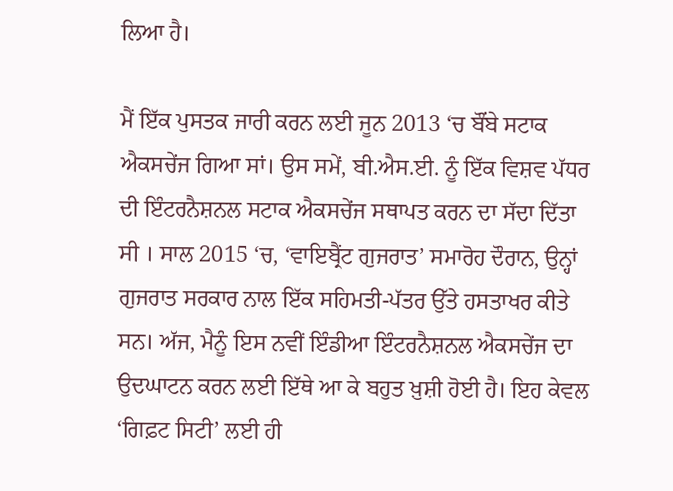ਲਿਆ ਹੈ।

ਮੈਂ ਇੱਕ ਪੁਸਤਕ ਜਾਰੀ ਕਰਨ ਲਈ ਜੂਨ 2013 ‘ਚ ਬੌਂਬੇ ਸਟਾਕ ਐਕਸਚੇਂਜ ਗਿਆ ਸਾਂ। ਉਸ ਸਮੇਂ, ਬੀ.ਐਸ.ਈ. ਨੂੰ ਇੱਕ ਵਿਸ਼ਵ ਪੱਧਰ ਦੀ ਇੰਟਰਨੈਸ਼ਨਲ ਸਟਾਕ ਐਕਸਚੇਂਜ ਸਥਾਪਤ ਕਰਨ ਦਾ ਸੱਦਾ ਦਿੱਤਾ ਸੀ । ਸਾਲ 2015 ‘ਚ, ‘ਵਾਇਬ੍ਰੈਂਟ ਗੁਜਰਾਤ’ ਸਮਾਰੋਹ ਦੌਰਾਨ, ਉਨ੍ਹਾਂ ਗੁਜਰਾਤ ਸਰਕਾਰ ਨਾਲ ਇੱਕ ਸਹਿਮਤੀ-ਪੱਤਰ ਉੱਤੇ ਹਸਤਾਖਰ ਕੀਤੇ ਸਨ। ਅੱਜ, ਮੈਨੂੰ ਇਸ ਨਵੀਂ ਇੰਡੀਆ ਇੰਟਰਨੈਸ਼ਨਲ ਐਕਸਚੇਂਜ ਦਾ ਉਦਘਾਟਨ ਕਰਨ ਲਈ ਇੱਥੇ ਆ ਕੇ ਬਹੁਤ ਖ਼ੁਸ਼ੀ ਹੋਈ ਹੈ। ਇਹ ਕੇਵਲ ‘ਗਿਫ਼ਟ ਸਿਟੀ’ ਲਈ ਹੀ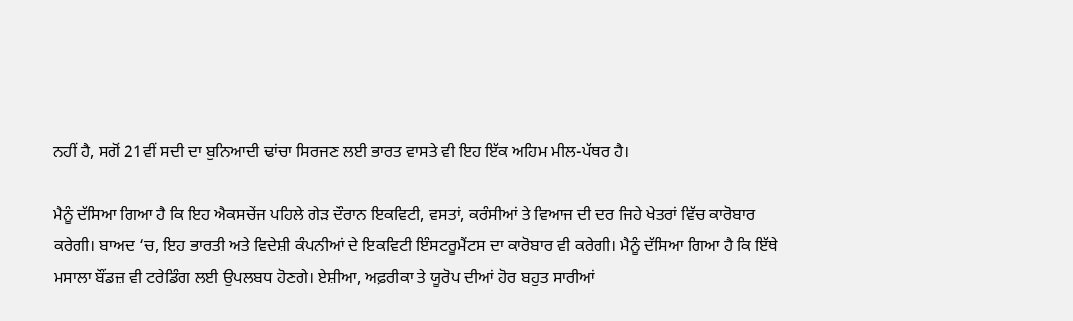ਨਹੀਂ ਹੈ, ਸਗੋਂ 21ਵੀਂ ਸਦੀ ਦਾ ਬੁਨਿਆਦੀ ਢਾਂਚਾ ਸਿਰਜਣ ਲਈ ਭਾਰਤ ਵਾਸਤੇ ਵੀ ਇਹ ਇੱਕ ਅਹਿਮ ਮੀਲ-ਪੱਥਰ ਹੈ।

ਮੈਨੂੰ ਦੱਸਿਆ ਗਿਆ ਹੈ ਕਿ ਇਹ ਐਕਸਚੇਂਜ ਪਹਿਲੇ ਗੇੜ ਦੌਰਾਨ ਇਕਵਿਟੀ, ਵਸਤਾਂ, ਕਰੰਸੀਆਂ ਤੇ ਵਿਆਜ ਦੀ ਦਰ ਜਿਹੇ ਖੇਤਰਾਂ ਵਿੱਚ ਕਾਰੋਬਾਰ ਕਰੇਗੀ। ਬਾਅਦ ‘ਚ, ਇਹ ਭਾਰਤੀ ਅਤੇ ਵਿਦੇਸ਼ੀ ਕੰਪਨੀਆਂ ਦੇ ਇਕਵਿਟੀ ਇੰਸਟਰੂਮੈਂਟਸ ਦਾ ਕਾਰੋਬਾਰ ਵੀ ਕਰੇਗੀ। ਮੈਨੂੰ ਦੱਸਿਆ ਗਿਆ ਹੈ ਕਿ ਇੱਥੇ ਮਸਾਲਾ ਬੌਂਡਜ਼ ਵੀ ਟਰੇਡਿੰਗ ਲਈ ਉਪਲਬਧ ਹੋਣਗੇ। ਏਸ਼ੀਆ, ਅਫ਼ਰੀਕਾ ਤੇ ਯੂਰੋਪ ਦੀਆਂ ਹੋਰ ਬਹੁਤ ਸਾਰੀਆਂ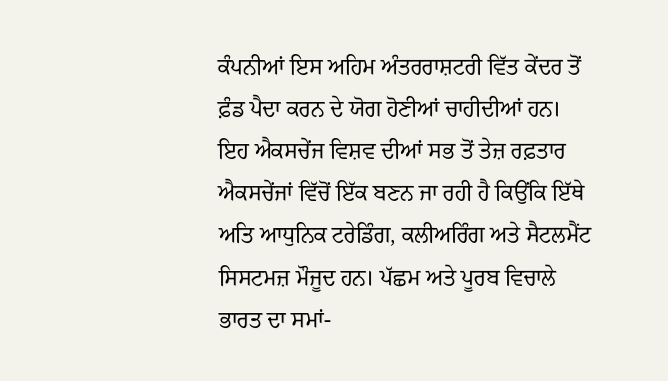ਕੰਪਨੀਆਂ ਇਸ ਅਹਿਮ ਅੰਤਰਰਾਸ਼ਟਰੀ ਵਿੱਤ ਕੇਂਦਰ ਤੋਂ ਫ਼ੰਡ ਪੈਦਾ ਕਰਨ ਦੇ ਯੋਗ ਹੋਣੀਆਂ ਚਾਹੀਦੀਆਂ ਹਨ। ਇਹ ਐਕਸਚੇਂਜ ਵਿਸ਼ਵ ਦੀਆਂ ਸਭ ਤੋਂ ਤੇਜ਼ ਰਫ਼ਤਾਰ ਐਕਸਚੇਂਜਾਂ ਵਿੱਚੋਂ ਇੱਕ ਬਣਨ ਜਾ ਰਹੀ ਹੈ ਕਿਉਂਕਿ ਇੱਥੇ ਅਤਿ ਆਧੁਨਿਕ ਟਰੇਡਿੰਗ, ਕਲੀਅਰਿੰਗ ਅਤੇ ਸੈਟਲਮੈਂਟ ਸਿਸਟਮਜ਼ ਮੌਜੂਦ ਹਨ। ਪੱਛਮ ਅਤੇ ਪੂਰਬ ਵਿਚਾਲੇ ਭਾਰਤ ਦਾ ਸਮਾਂ-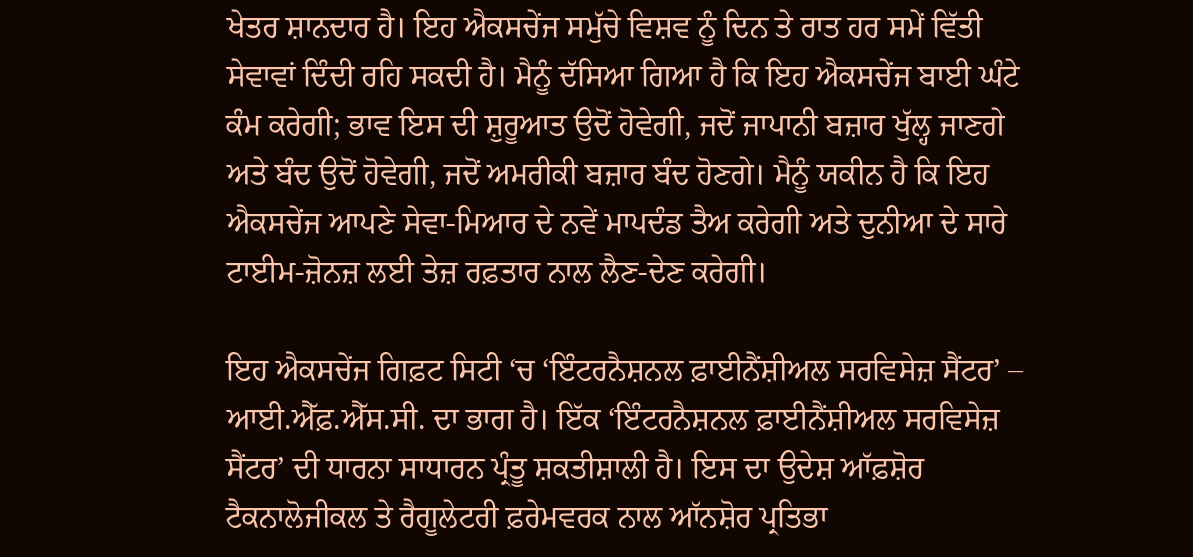ਖੇਤਰ ਸ਼ਾਨਦਾਰ ਹੈ। ਇਹ ਐਕਸਚੇਂਜ ਸਮੁੱਚੇ ਵਿਸ਼ਵ ਨੂੰ ਦਿਨ ਤੇ ਰਾਤ ਹਰ ਸਮੇਂ ਵਿੱਤੀ ਸੇਵਾਵਾਂ ਦਿੰਦੀ ਰਹਿ ਸਕਦੀ ਹੈ। ਮੈਨੂੰ ਦੱਸਿਆ ਗਿਆ ਹੈ ਕਿ ਇਹ ਐਕਸਚੇਂਜ ਬਾਈ ਘੰਟੇ ਕੰਮ ਕਰੇਗੀ; ਭਾਵ ਇਸ ਦੀ ਸ਼ੁਰੂਆਤ ਉਦੋਂ ਹੋਵੇਗੀ, ਜਦੋਂ ਜਾਪਾਨੀ ਬਜ਼ਾਰ ਖੁੱਲ੍ਹ ਜਾਣਗੇ ਅਤੇ ਬੰਦ ਉਦੋਂ ਹੋਵੇਗੀ, ਜਦੋਂ ਅਮਰੀਕੀ ਬਜ਼ਾਰ ਬੰਦ ਹੋਣਗੇ। ਮੈਨੂੰ ਯਕੀਨ ਹੈ ਕਿ ਇਹ ਐਕਸਚੇਂਜ ਆਪਣੇ ਸੇਵਾ-ਮਿਆਰ ਦੇ ਨਵੇਂ ਮਾਪਦੰਡ ਤੈਅ ਕਰੇਗੀ ਅਤੇ ਦੁਨੀਆ ਦੇ ਸਾਰੇ ਟਾਈਮ-ਜ਼ੋਨਜ਼ ਲਈ ਤੇਜ਼ ਰਫ਼ਤਾਰ ਨਾਲ ਲੈਣ-ਦੇਣ ਕਰੇਗੀ।

ਇਹ ਐਕਸਚੇਂਜ ਗਿਫ਼ਟ ਸਿਟੀ ‘ਚ ‘ਇੰਟਰਨੈਸ਼ਨਲ ਫ਼ਾਈਨੈਂਸ਼ੀਅਲ ਸਰਵਿਸੇਜ਼ ਸੈਂਟਰ’ – ਆਈ.ਐੱਫ਼.ਐੱਸ.ਸੀ. ਦਾ ਭਾਗ ਹੈ। ਇੱਕ ‘ਇੰਟਰਨੈਸ਼ਨਲ ਫ਼ਾਈਨੈਂਸ਼ੀਅਲ ਸਰਵਿਸੇਜ਼ ਸੈਂਟਰ’ ਦੀ ਧਾਰਨਾ ਸਾਧਾਰਨ ਪ੍ਰੰਤੂ ਸ਼ਕਤੀਸ਼ਾਲੀ ਹੈ। ਇਸ ਦਾ ਉਦੇਸ਼ ਆੱਫ਼ਸ਼ੋਰ ਟੈਕਨਾਲੋਜੀਕਲ ਤੇ ਰੈਗੂਲੇਟਰੀ ਫ਼ਰੇਮਵਰਕ ਨਾਲ ਆੱਨਸ਼ੋਰ ਪ੍ਰਤਿਭਾ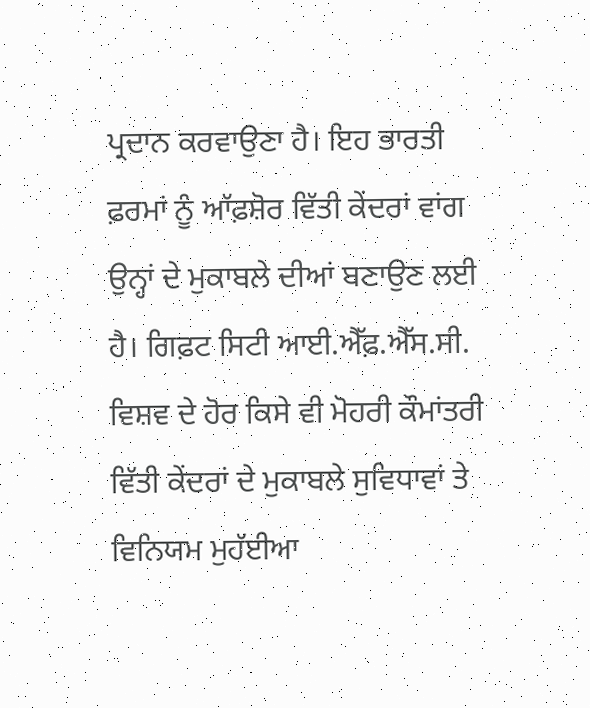ਪ੍ਰਦਾਨ ਕਰਵਾਉਣਾ ਹੈ। ਇਹ ਭਾਰਤੀ ਫ਼ਰਮਾਂ ਨੂੰ ਆੱਫ਼ਸ਼ੋਰ ਵਿੱਤੀ ਕੇਂਦਰਾਂ ਵਾਂਗ ਉਨ੍ਹਾਂ ਦੇ ਮੁਕਾਬਲੇ ਦੀਆਂ ਬਣਾਉਣ ਲਈ ਹੈ। ਗਿਫ਼ਟ ਸਿਟੀ ਆਈ.ਐੱਫ਼.ਐੱਸ.ਸੀ. ਵਿਸ਼ਵ ਦੇ ਹੋਰ ਕਿਸੇ ਵੀ ਮੋਹਰੀ ਕੌਮਾਂਤਰੀ ਵਿੱਤੀ ਕੇਂਦਰਾਂ ਦੇ ਮੁਕਾਬਲੇ ਸੁਵਿਧਾਵਾਂ ਤੇ ਵਿਨਿਯਮ ਮੁਹੱਈਆ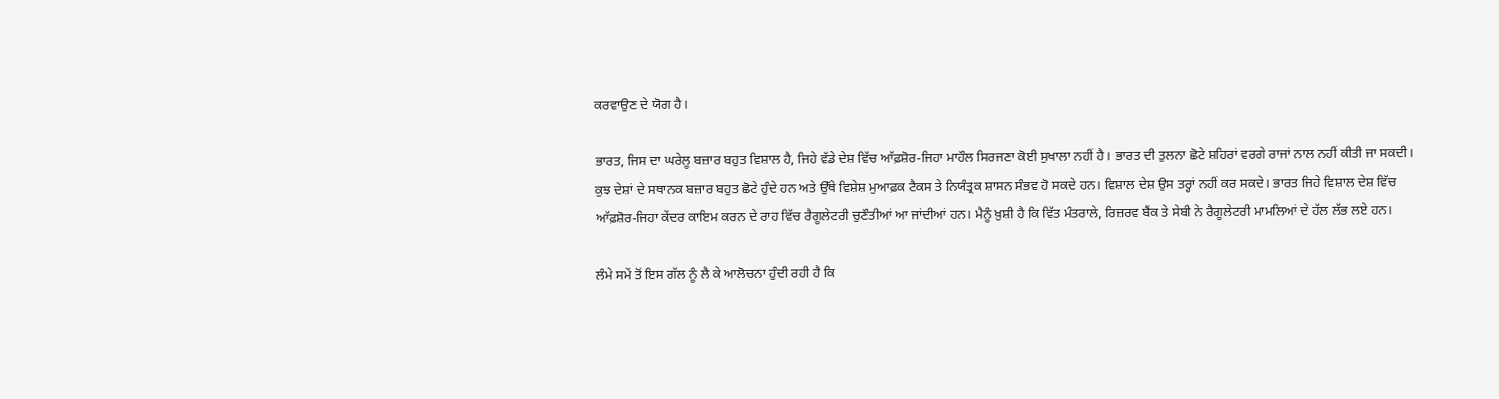ਕਰਵਾਉਣ ਦੇ ਯੋਗ ਹੈ।

ਭਾਰਤ, ਜਿਸ ਦਾ ਘਰੇਲੂ ਬਜ਼ਾਰ ਬਹੁਤ ਵਿਸ਼ਾਲ ਹੈ, ਜਿਹੇ ਵੱਡੇ ਦੇਸ਼ ਵਿੱਚ ਆੱਫ਼ਸ਼ੋਰ-ਜਿਹਾ ਮਾਹੌਲ ਸਿਰਜਣਾ ਕੋਈ ਸੁਖਾਲਾ ਨਹੀਂ ਹੈ। ਭਾਰਤ ਦੀ ਤੁਲਨਾ ਛੋਟੇ ਸ਼ਹਿਰਾਂ ਵਰਗੇ ਰਾਜਾਂ ਨਾਲ ਨਹੀਂ ਕੀਤੀ ਜਾ ਸਕਦੀ। ਕੁਝ ਦੇਸ਼ਾਂ ਦੇ ਸਥਾਨਕ ਬਜ਼ਾਰ ਬਹੁਤ ਛੋਟੇ ਹੁੰਦੇ ਹਨ ਅਤੇ ਉੱਥੇ ਵਿਸ਼ੇਸ਼ ਮੁਆਫ਼ਕ ਟੈਕਸ ਤੇ ਨਿਯੰਤ੍ਰਕ ਸ਼ਾਸਨ ਸੰਭਵ ਹੋ ਸਕਦੇ ਹਨ। ਵਿਸ਼ਾਲ ਦੇਸ਼ ਉਸ ਤਰ੍ਹਾਂ ਨਹੀਂ ਕਰ ਸਕਦੇ। ਭਾਰਤ ਜਿਹੇ ਵਿਸ਼ਾਲ ਦੇਸ਼ ਵਿੱਚ ਆੱਫ਼ਸ਼ੋਰ-ਜਿਹਾ ਕੇਂਦਰ ਕਾਇਮ ਕਰਨ ਦੇ ਰਾਹ ਵਿੱਚ ਰੈਗੂਲੇਟਰੀ ਚੁਣੌਤੀਆਂ ਆ ਜਾਂਦੀਆਂ ਹਨ। ਮੈਨੂੰ ਖ਼ੁਸ਼ੀ ਹੈ ਕਿ ਵਿੱਤ ਮੰਤਰਾਲੇ, ਰਿਜ਼ਰਵ ਬੈਂਕ ਤੇ ਸੇਬੀ ਨੇ ਰੈਗੂਲੇਟਰੀ ਮਾਮਲਿਆਂ ਦੇ ਹੱਲ ਲੱਭ ਲਏ ਹਨ।

ਲੰਮੇ ਸਮੇਂ ਤੋਂ ਇਸ ਗੱਲ ਨੂੰ ਲੈ ਕੇ ਆਲੋਚਨਾ ਹੁੰਦੀ ਰਹੀ ਹੈ ਕਿ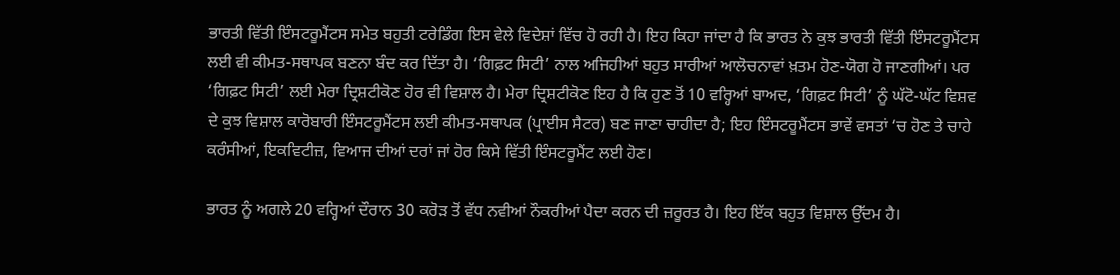ਭਾਰਤੀ ਵਿੱਤੀ ਇੰਸਟਰੂਮੈਂਟਸ ਸਮੇਤ ਬਹੁਤੀ ਟਰੇਡਿੰਗ ਇਸ ਵੇਲੇ ਵਿਦੇਸ਼ਾਂ ਵਿੱਚ ਹੋ ਰਹੀ ਹੈ। ਇਹ ਕਿਹਾ ਜਾਂਦਾ ਹੈ ਕਿ ਭਾਰਤ ਨੇ ਕੁਝ ਭਾਰਤੀ ਵਿੱਤੀ ਇੰਸਟਰੂਮੈਂਟਸ ਲਈ ਵੀ ਕੀਮਤ-ਸਥਾਪਕ ਬਣਨਾ ਬੰਦ ਕਰ ਦਿੱਤਾ ਹੈ। ‘ਗਿਫ਼ਟ ਸਿਟੀ’ ਨਾਲ ਅਜਿਹੀਆਂ ਬਹੁਤ ਸਾਰੀਆਂ ਆਲੋਚਨਾਵਾਂ ਖ਼ਤਮ ਹੋਣ-ਯੋਗ ਹੋ ਜਾਣਗੀਆਂ। ਪਰ ‘ਗਿਫ਼ਟ ਸਿਟੀ’ ਲਈ ਮੇਰਾ ਦ੍ਰਿਸ਼ਟੀਕੋਣ ਹੋਰ ਵੀ ਵਿਸ਼ਾਲ ਹੈ। ਮੇਰਾ ਦ੍ਰਿਸ਼ਟੀਕੋਣ ਇਹ ਹੈ ਕਿ ਹੁਣ ਤੋਂ 10 ਵਰ੍ਹਿਆਂ ਬਾਅਦ, ‘ਗਿਫ਼ਟ ਸਿਟੀ’ ਨੂੰ ਘੱਟੋ-ਘੱਟ ਵਿਸ਼ਵ ਦੇ ਕੁਝ ਵਿਸ਼ਾਲ ਕਾਰੋਬਾਰੀ ਇੰਸਟਰੂਮੈਂਟਸ ਲਈ ਕੀਮਤ-ਸਥਾਪਕ (ਪ੍ਰਾਈਸ ਸੈਟਰ) ਬਣ ਜਾਣਾ ਚਾਹੀਦਾ ਹੈ; ਇਹ ਇੰਸਟਰੂਮੈਂਟਸ ਭਾਵੇਂ ਵਸਤਾਂ ‘ਚ ਹੋਣ ਤੇ ਚਾਹੇ ਕਰੰਸੀਆਂ, ਇਕਵਿਟੀਜ਼, ਵਿਆਜ ਦੀਆਂ ਦਰਾਂ ਜਾਂ ਹੋਰ ਕਿਸੇ ਵਿੱਤੀ ਇੰਸਟਰੂਮੈਂਟ ਲਈ ਹੋਣ।

ਭਾਰਤ ਨੂੰ ਅਗਲੇ 20 ਵਰ੍ਹਿਆਂ ਦੌਰਾਨ 30 ਕਰੋੜ ਤੋਂ ਵੱਧ ਨਵੀਆਂ ਨੌਕਰੀਆਂ ਪੈਦਾ ਕਰਨ ਦੀ ਜ਼ਰੂਰਤ ਹੈ। ਇਹ ਇੱਕ ਬਹੁਤ ਵਿਸ਼ਾਲ ਉੱਦਮ ਹੈ।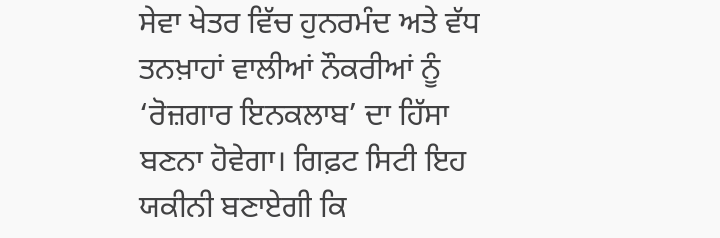ਸੇਵਾ ਖੇਤਰ ਵਿੱਚ ਹੁਨਰਮੰਦ ਅਤੇ ਵੱਧ ਤਨਖ਼ਾਹਾਂ ਵਾਲੀਆਂ ਨੌਕਰੀਆਂ ਨੂੰ ‘ਰੋਜ਼ਗਾਰ ਇਨਕਲਾਬ’ ਦਾ ਹਿੱਸਾ ਬਣਨਾ ਹੋਵੇਗਾ। ਗਿਫ਼ਟ ਸਿਟੀ ਇਹ ਯਕੀਨੀ ਬਣਾਏਗੀ ਕਿ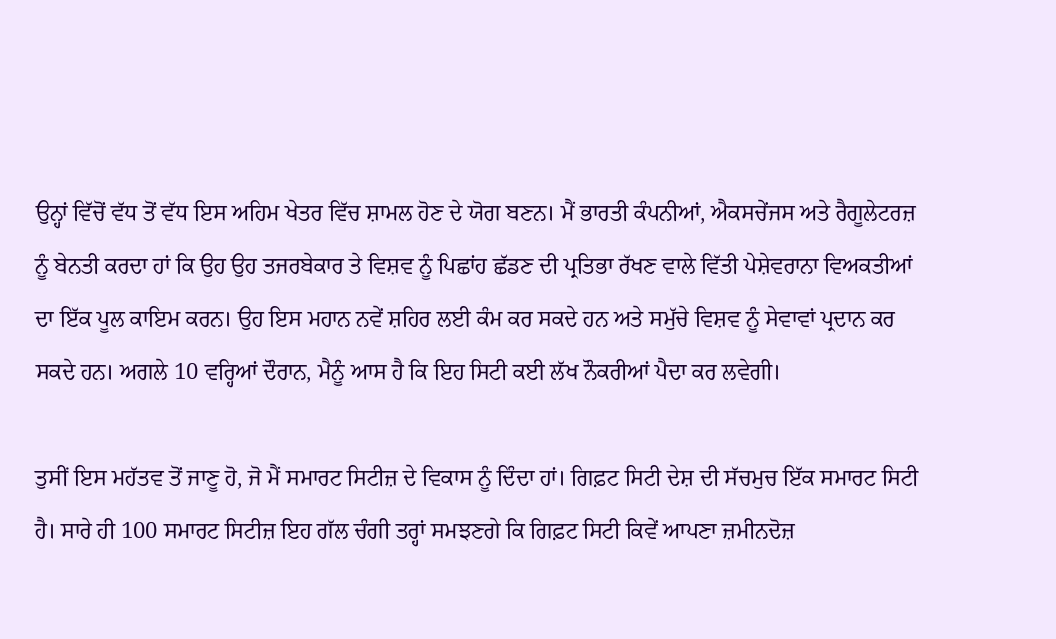ਉਨ੍ਹਾਂ ਵਿੱਚੋਂ ਵੱਧ ਤੋਂ ਵੱਧ ਇਸ ਅਹਿਮ ਖੇਤਰ ਵਿੱਚ ਸ਼ਾਮਲ ਹੋਣ ਦੇ ਯੋਗ ਬਣਨ। ਮੈਂ ਭਾਰਤੀ ਕੰਪਨੀਆਂ, ਐਕਸਚੇਂਜਸ ਅਤੇ ਰੈਗੂਲੇਟਰਜ਼ ਨੂੰ ਬੇਨਤੀ ਕਰਦਾ ਹਾਂ ਕਿ ਉਹ ਉਹ ਤਜਰਬੇਕਾਰ ਤੇ ਵਿਸ਼ਵ ਨੂੰ ਪਿਛਾਂਹ ਛੱਡਣ ਦੀ ਪ੍ਰਤਿਭਾ ਰੱਖਣ ਵਾਲੇ ਵਿੱਤੀ ਪੇਸ਼ੇਵਰਾਨਾ ਵਿਅਕਤੀਆਂ ਦਾ ਇੱਕ ਪੂਲ ਕਾਇਮ ਕਰਨ। ਉਹ ਇਸ ਮਹਾਨ ਨਵੇਂ ਸ਼ਹਿਰ ਲਈ ਕੰਮ ਕਰ ਸਕਦੇ ਹਨ ਅਤੇ ਸਮੁੱਚੇ ਵਿਸ਼ਵ ਨੂੰ ਸੇਵਾਵਾਂ ਪ੍ਰਦਾਨ ਕਰ ਸਕਦੇ ਹਨ। ਅਗਲੇ 10 ਵਰ੍ਹਿਆਂ ਦੌਰਾਨ, ਮੈਨੂੰ ਆਸ ਹੈ ਕਿ ਇਹ ਸਿਟੀ ਕਈ ਲੱਖ ਨੌਕਰੀਆਂ ਪੈਦਾ ਕਰ ਲਵੇਗੀ।

ਤੁਸੀਂ ਇਸ ਮਹੱਤਵ ਤੋਂ ਜਾਣੂ ਹੋ, ਜੋ ਮੈਂ ਸਮਾਰਟ ਸਿਟੀਜ਼ ਦੇ ਵਿਕਾਸ ਨੂੰ ਦਿੰਦਾ ਹਾਂ। ਗਿਫ਼ਟ ਸਿਟੀ ਦੇਸ਼ ਦੀ ਸੱਚਮੁਚ ਇੱਕ ਸਮਾਰਟ ਸਿਟੀ ਹੈ। ਸਾਰੇ ਹੀ 100 ਸਮਾਰਟ ਸਿਟੀਜ਼ ਇਹ ਗੱਲ ਚੰਗੀ ਤਰ੍ਹਾਂ ਸਮਝਣਗੇ ਕਿ ਗਿਫ਼ਟ ਸਿਟੀ ਕਿਵੇਂ ਆਪਣਾ ਜ਼ਮੀਨਦੋਜ਼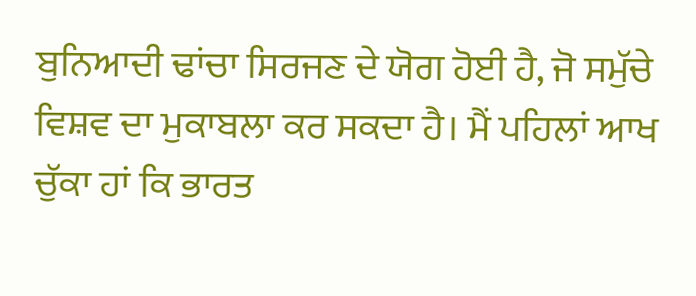ਬੁਨਿਆਦੀ ਢਾਂਚਾ ਸਿਰਜਣ ਦੇ ਯੋਗ ਹੋਈ ਹੈ, ਜੋ ਸਮੁੱਚੇ ਵਿਸ਼ਵ ਦਾ ਮੁਕਾਬਲਾ ਕਰ ਸਕਦਾ ਹੈ। ਮੈਂ ਪਹਿਲਾਂ ਆਖ ਚੁੱਕਾ ਹਾਂ ਕਿ ਭਾਰਤ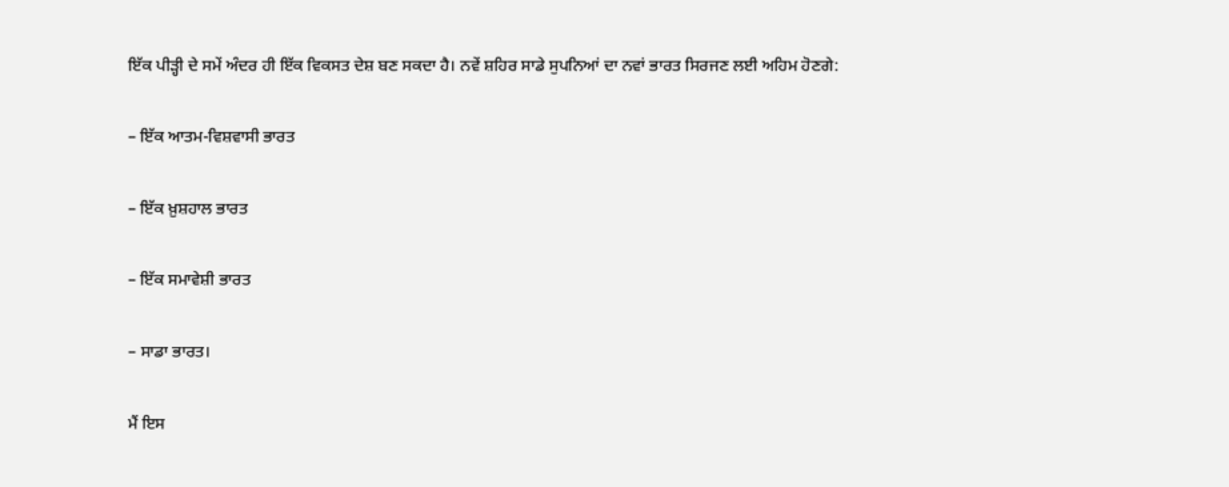ਇੱਕ ਪੀੜ੍ਹੀ ਦੇ ਸਮੇਂ ਅੰਦਰ ਹੀ ਇੱਕ ਵਿਕਸਤ ਦੇਸ਼ ਬਣ ਸਕਦਾ ਹੈ। ਨਵੇਂ ਸ਼ਹਿਰ ਸਾਡੇ ਸੁਪਨਿਆਂ ਦਾ ਨਵਾਂ ਭਾਰਤ ਸਿਰਜਣ ਲਈ ਅਹਿਮ ਹੋਣਗੇ:

– ਇੱਕ ਆਤਮ-ਵਿਸ਼ਵਾਸੀ ਭਾਰਤ

– ਇੱਕ ਖ਼ੁਸ਼ਹਾਲ ਭਾਰਤ

– ਇੱਕ ਸਮਾਵੇਸ਼ੀ ਭਾਰਤ

– ਸਾਡਾ ਭਾਰਤ।

ਮੈਂ ਇਸ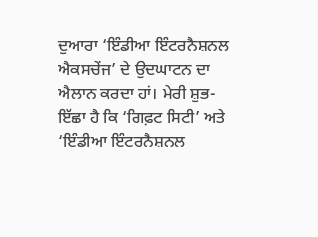ਦੁਆਰਾ ‘ਇੰਡੀਆ ਇੰਟਰਨੈਸ਼ਨਲ ਐਕਸਚੇਂਜ’ ਦੇ ਉਦਘਾਟਨ ਦਾ ਐਲਾਨ ਕਰਦਾ ਹਾਂ। ਮੇਰੀ ਸ਼ੁਭ-ਇੱਛਾ ਹੈ ਕਿ ‘ਗਿਫ਼ਟ ਸਿਟੀ’ ਅਤੇ ‘ਇੰਡੀਆ ਇੰਟਰਨੈਸ਼ਨਲ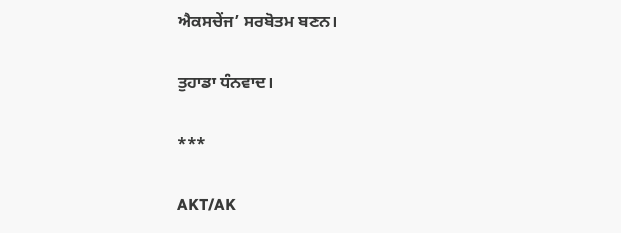ਐਕਸਚੇਂਜ’ ਸਰਬੋਤਮ ਬਣਨ।

ਤੁਹਾਡਾ ਧੰਨਵਾਦ।

***

AKT/AK